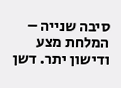סיבה שנייה – המלחת מצע ודישון יתר. דשן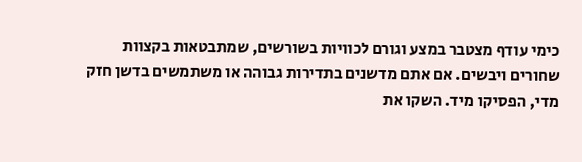כימי עודף מצטבר במצע וגורם לכוויות בשורשים, שמתבטאות בקצוות שחורים ויבשים. אם אתם מדשנים בתדירות גבוהה או משתמשים בדשן חזק מדי, הפסיקו מיד. השקו את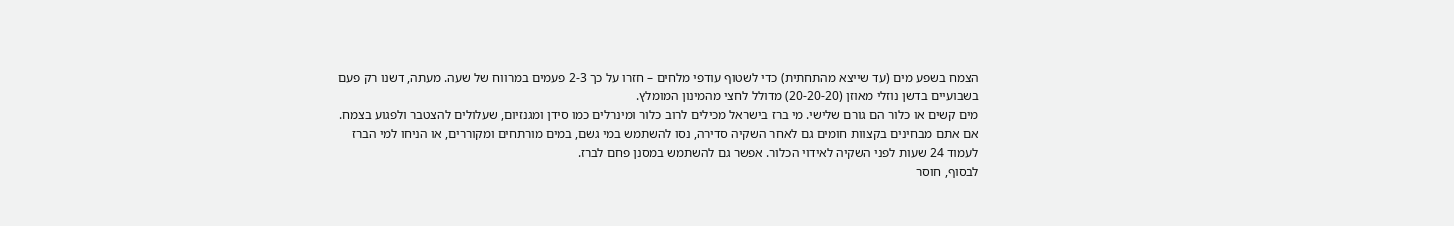הצמח בשפע מים (עד שייצא מהתחתית) כדי לשטוף עודפי מלחים – חזרו על כך 2-3 פעמים במרווח של שעה. מעתה, דשנו רק פעם בשבועיים בדשן נוזלי מאוזן (20-20-20) מדולל לחצי מהמינון המומלץ.
מים קשים או כלור הם גורם שלישי. מי ברז בישראל מכילים לרוב כלור ומינרלים כמו סידן ומגנזיום, שעלולים להצטבר ולפגוע בצמח. אם אתם מבחינים בקצוות חומים גם לאחר השקיה סדירה, נסו להשתמש במי גשם, במים מורתחים ומקוררים, או הניחו למי הברז לעמוד 24 שעות לפני השקיה לאידוי הכלור. אפשר גם להשתמש במסנן פחם לברז.
לבסוף, חוסר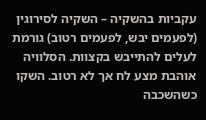עקביות בהשקיה – השקיה לסירוגין (לפעמים יבש, לפעמים רטוב) גורמת לעלים להתייבש בקצוות. הסלוויה אוהבת מצע לח אך לא רטוב. השקו כשהשכבה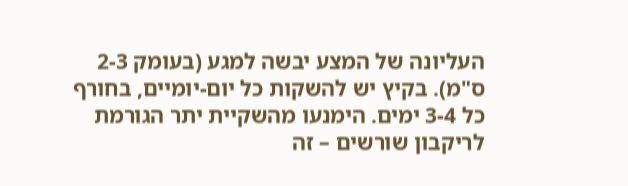העליונה של המצע יבשה למגע (בעומק 2-3 ס"מ). בקיץ יש להשקות כל יום-יומיים, בחורף כל 3-4 ימים. הימנעו מהשקיית יתר הגורמת לריקבון שורשים – זה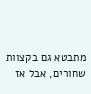מתבטא גם בקצוות שחורים, אבל אז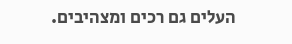העלים גם רכים ומצהיבים.